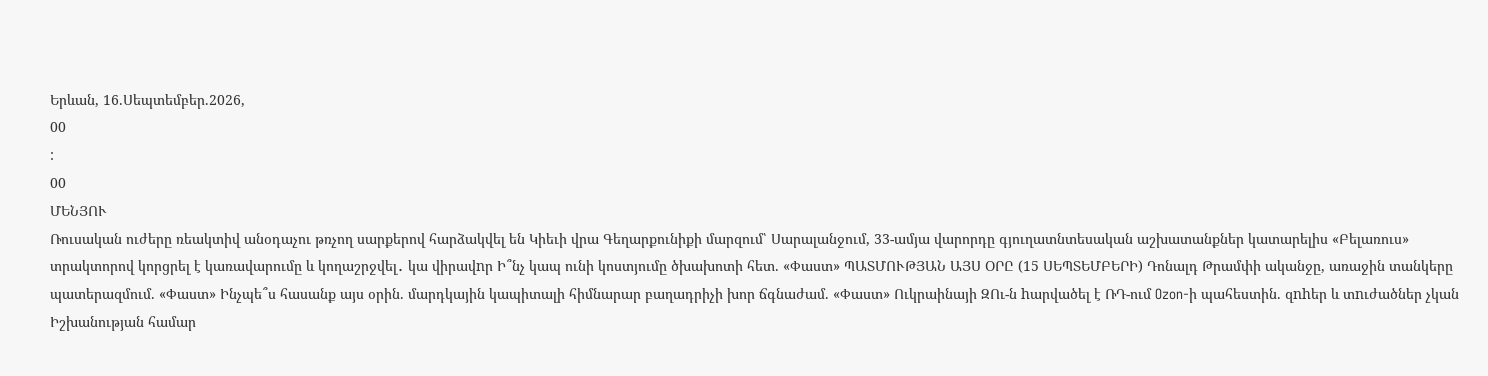Երևան, 16.Սեպտեմբեր.2026,
00
:
00
ՄԵՆՅՈՒ
Ռուսական ուժերը ռեակտիվ անօդաչու թռչող սարքերով հարձակվել են Կիեւի վրա Գեղարքունիքի մարզում՝ Սարալանջում, 33-ամյա վարորդը գյուղատնտեսական աշխատանքներ կատարելիս «Բելառուս» տրակտորով կորցրել է կառավարումը և կողաշրջվել․ կա վիրավnր Ի՞նչ կապ ունի կոստյումը ծխախոտի հետ. «Փաստ» ՊԱՏՄՈՒԹՅԱՆ ԱՅՍ ՕՐԸ (15 ՍԵՊՏԵՄԲԵՐԻ) Դոնալդ Թրամփի ականջը, առաջին տանկերը պատերազմում. «Փաստ» Ինչպե՞ս հասանք այս օրին. մարդկային կապիտալի հիմնարար բաղադրիչի խոր ճգնաժամ. «Փաստ» Ուկրաինայի ԶՈւ-ն hարվածել է ՌԴ-ում Ozon-ի պահեստին. զnhեր և տnւժածներ չկան Իշխանության համար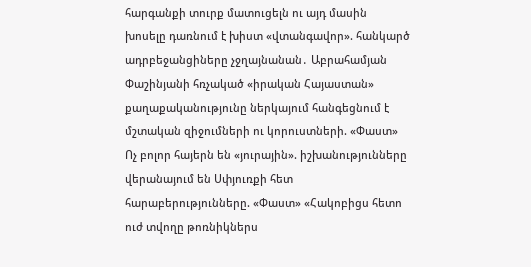հարգանքի տուրք մատուցելն ու այդ մասին խոսելը դառնում է խիստ «վտանգավոր». հանկարծ ադրբեջանցիները չջղայնանան․ Աբրահամյան Փաշինյանի հռչակած «իրական Հայաստան» քաղաքականությունը ներկայում հանգեցնում է մշտական զիջումների ու կորուստների. «Փաստ» Ոչ բոլոր հայերն են «յուրային». իշխանությունները վերանայում են Սփյուռքի հետ հարաբերությունները. «Փաստ» «Հակոբիցս հետո ուժ տվողը թոռնիկներս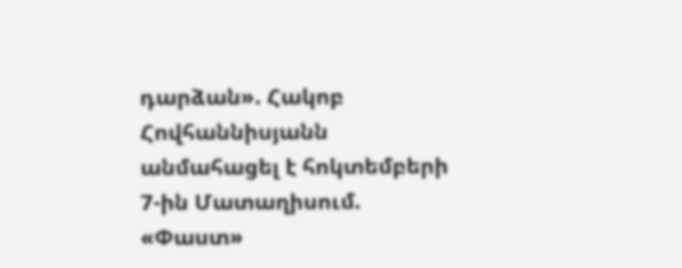դարձան». Հակոբ Հովհաննիսյանն անմահացել է հոկտեմբերի 7-ին Մատաղիսում. «Փաստ»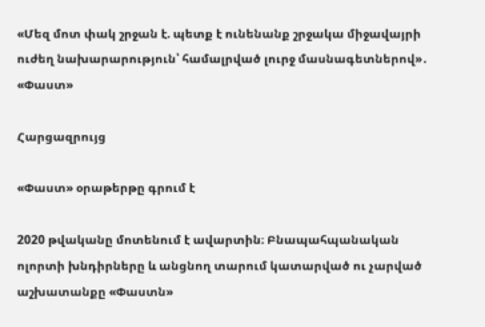«Մեզ մոտ փակ շրջան է. պետք է ունենանք շրջակա միջավայրի ուժեղ նախարարություն՝ համալրված լուրջ մասնագետներով»․ «Փաստ»

Հարցազրույց

«Փաստ» օրաթերթը գրում է

2020 թվականը մոտենում է ավարտին։ Բնապահպանական ոլորտի խնդիրները և անցնող տարում կատարված ու չարված աշխատանքը «Փաստն»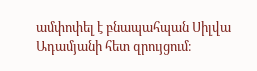ամփոփել է բնապահպան Սիլվա Ադամյանի հետ զրույցում։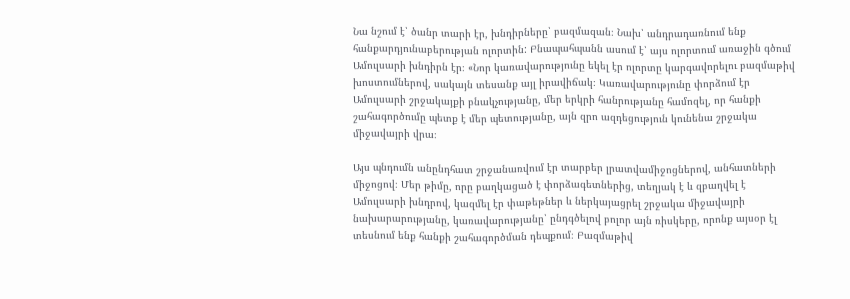Նա նշում է՝ ծանր տարի էր, խնդիրները՝ բազմազան։ Նախ՝ անդրադառնում ենք հանքարդյունաբերության ոլորտին: Բնապահպանն ասում է՝ այս ոլորտում առաջին գծում Ամուլսարի խնդիրն էր։ «Նոր կառավարությունը եկել էր ոլորտը կարգավորելու բազմաթիվ խոստումներով, սակայն տեսանք այլ իրավիճակ։ Կառավարությունը փորձում էր Ամուլսարի շրջակայքի բնակչությանը, մեր երկրի հանրությանը համոզել, որ հանքի շահագործումը պետք է մեր պետությանը, այն զրո ազդեցություն կունենա շրջակա միջավայրի վրա։

Այս պնդումն անընդհատ շրջանառվում էր տարբեր լրատվամիջոցներով, անհատների միջոցով։ Մեր թիմը, որը բաղկացած է փորձագետներից, տեղյակ է և զբաղվել է Ամուլսարի խնդրով, կազմել էր փաթեթներ և ներկայացրել շրջակա միջավայրի նախարարությանը, կառավարությանը՝ ընդգծելով բոլոր այն ռիսկերը, որոնք այսօր էլ տեսնում ենք հանքի շահագործման դեպքում։ Բազմաթիվ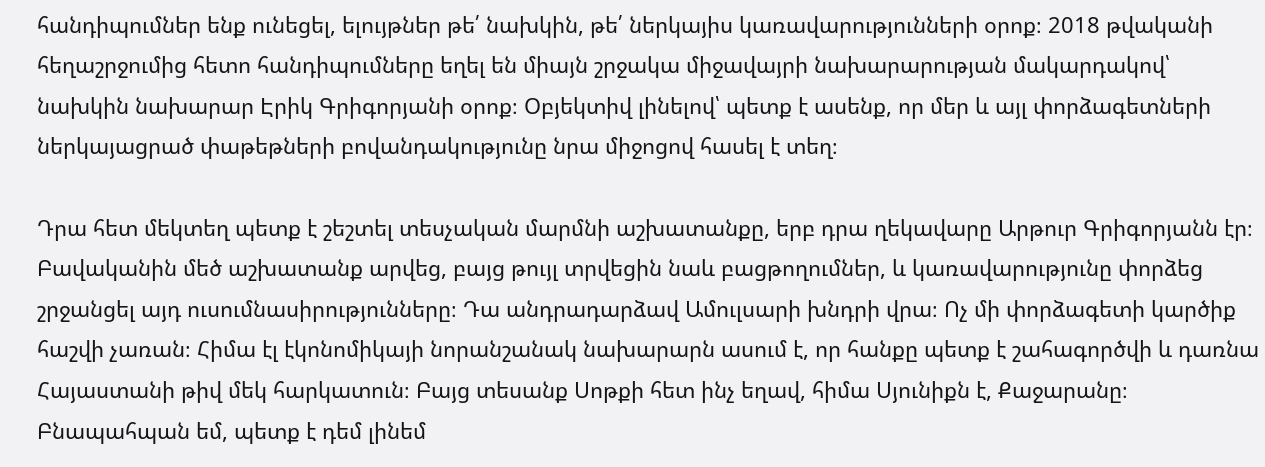հանդիպումներ ենք ունեցել, ելույթներ թե՛ նախկին, թե՛ ներկայիս կառավարությունների օրոք։ 2018 թվականի հեղաշրջումից հետո հանդիպումները եղել են միայն շրջակա միջավայրի նախարարության մակարդակով՝ նախկին նախարար Էրիկ Գրիգորյանի օրոք։ Օբյեկտիվ լինելով՝ պետք է ասենք, որ մեր և այլ փորձագետների ներկայացրած փաթեթների բովանդակությունը նրա միջոցով հասել է տեղ։

Դրա հետ մեկտեղ պետք է շեշտել տեսչական մարմնի աշխատանքը, երբ դրա ղեկավարը Արթուր Գրիգորյանն էր։ Բավականին մեծ աշխատանք արվեց, բայց թույլ տրվեցին նաև բացթողումներ, և կառավարությունը փորձեց շրջանցել այդ ուսումնասիրությունները։ Դա անդրադարձավ Ամուլսարի խնդրի վրա։ Ոչ մի փորձագետի կարծիք հաշվի չառան։ Հիմա էլ էկոնոմիկայի նորանշանակ նախարարն ասում է, որ հանքը պետք է շահագործվի և դառնա Հայաստանի թիվ մեկ հարկատուն։ Բայց տեսանք Սոթքի հետ ինչ եղավ, հիմա Սյունիքն է, Քաջարանը։ Բնապահպան եմ, պետք է դեմ լինեմ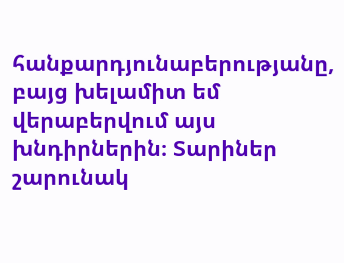հանքարդյունաբերությանը, բայց խելամիտ եմ վերաբերվում այս խնդիրներին։ Տարիներ շարունակ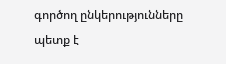գործող ընկերությունները պետք է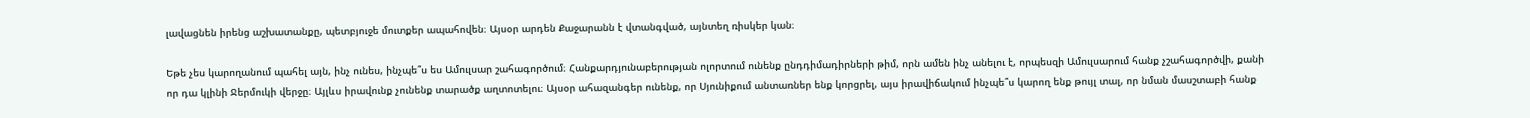լավացնեն իրենց աշխատանքը, պետբյուջե մուտքեր ապահովեն։ Այսօր արդեն Քաջարանն է վտանգված, այնտեղ ռիսկեր կան։

Եթե չես կարողանում պահել այն, ինչ ունես, ինչպե՞ս ես Ամուլսար շահագործում։ Հանքարդյունաբերության ոլորտում ունենք ընդդիմադիրների թիմ, որն ամեն ինչ անելու է, որպեսզի Ամուլսարում հանք չշահագործվի, քանի որ դա կլինի Ջերմուկի վերջը։ Այլևս իրավունք չունենք տարածք աղտոտելու։ Այսօր ահազանգեր ունենք, որ Սյունիքում անտառներ ենք կորցրել, այս իրավիճակում ինչպե՞ս կարող ենք թույլ տալ, որ նման մասշտաբի հանք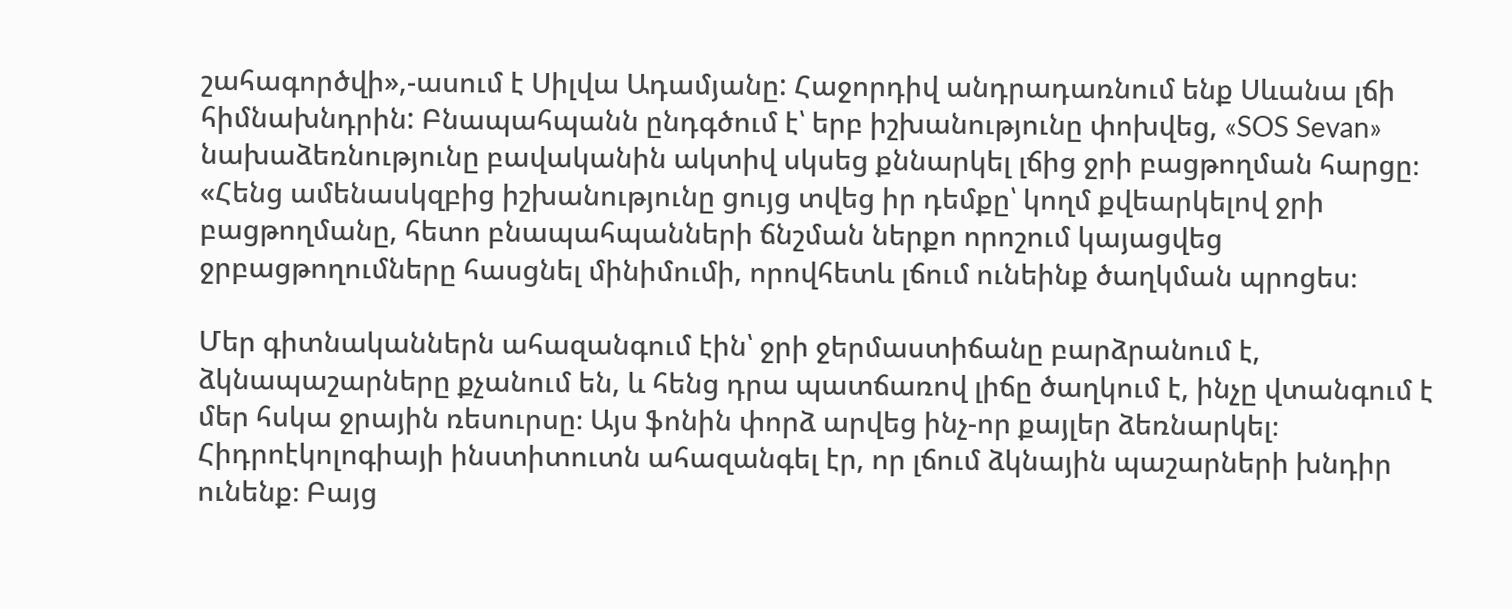շահագործվի»,-ասում է Սիլվա Ադամյանը: Հաջորդիվ անդրադառնում ենք Սևանա լճի հիմնախնդրին: Բնապահպանն ընդգծում է՝ երբ իշխանությունը փոխվեց, «SOS Sevan» նախաձեռնությունը բավականին ակտիվ սկսեց քննարկել լճից ջրի բացթողման հարցը։ «Հենց ամենասկզբից իշխանությունը ցույց տվեց իր դեմքը՝ կողմ քվեարկելով ջրի բացթողմանը, հետո բնապահպանների ճնշման ներքո որոշում կայացվեց ջրբացթողումները հասցնել մինիմումի, որովհետև լճում ունեինք ծաղկման պրոցես։

Մեր գիտնականներն ահազանգում էին՝ ջրի ջերմաստիճանը բարձրանում է, ձկնապաշարները քչանում են, և հենց դրա պատճառով լիճը ծաղկում է, ինչը վտանգում է մեր հսկա ջրային ռեսուրսը։ Այս ֆոնին փորձ արվեց ինչ-որ քայլեր ձեռնարկել։ Հիդրոէկոլոգիայի ինստիտուտն ահազանգել էր, որ լճում ձկնային պաշարների խնդիր ունենք։ Բայց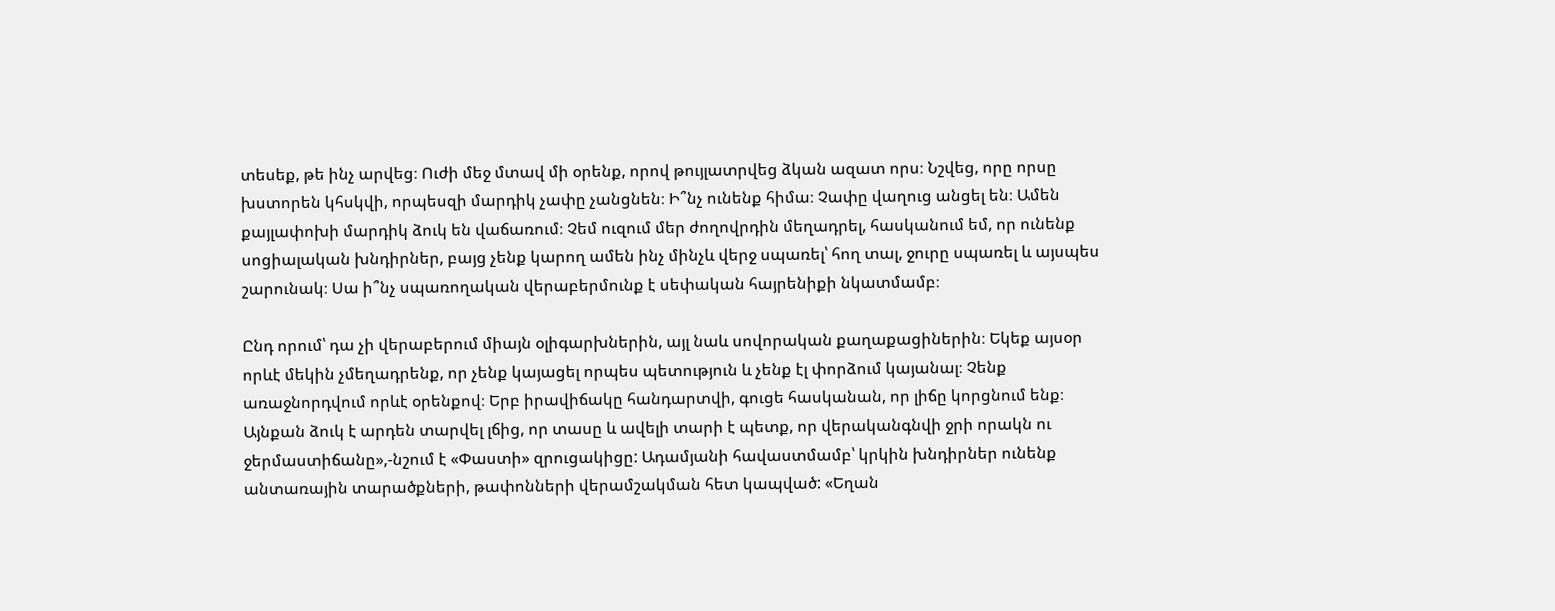տեսեք, թե ինչ արվեց։ Ուժի մեջ մտավ մի օրենք, որով թույլատրվեց ձկան ազատ որս։ Նշվեց, որը որսը խստորեն կհսկվի, որպեսզի մարդիկ չափը չանցնեն։ Ի՞նչ ունենք հիմա։ Չափը վաղուց անցել են։ Ամեն քայլափոխի մարդիկ ձուկ են վաճառում։ Չեմ ուզում մեր ժողովրդին մեղադրել, հասկանում եմ, որ ունենք սոցիալական խնդիրներ, բայց չենք կարող ամեն ինչ մինչև վերջ սպառել՝ հող տալ, ջուրը սպառել և այսպես շարունակ։ Սա ի՞նչ սպառողական վերաբերմունք է սեփական հայրենիքի նկատմամբ։

Ընդ որում՝ դա չի վերաբերում միայն օլիգարխներին, այլ նաև սովորական քաղաքացիներին։ Եկեք այսօր որևէ մեկին չմեղադրենք, որ չենք կայացել որպես պետություն և չենք էլ փորձում կայանալ։ Չենք առաջնորդվում որևէ օրենքով։ Երբ իրավիճակը հանդարտվի, գուցե հասկանան, որ լիճը կորցնում ենք։ Այնքան ձուկ է արդեն տարվել լճից, որ տասը և ավելի տարի է պետք, որ վերականգնվի ջրի որակն ու ջերմաստիճանը»,-նշում է «Փաստի» զրուցակիցը: Ադամյանի հավաստմամբ՝ կրկին խնդիրներ ունենք անտառային տարածքների, թափոնների վերամշակման հետ կապված: «Եղան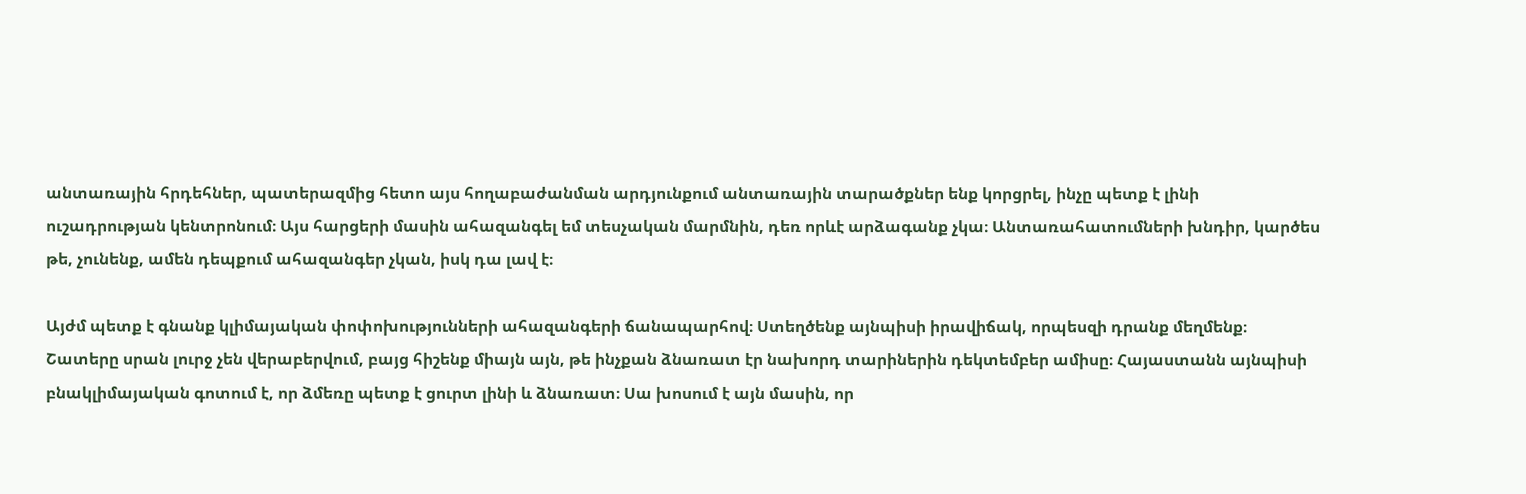անտառային հրդեհներ, պատերազմից հետո այս հողաբաժանման արդյունքում անտառային տարածքներ ենք կորցրել, ինչը պետք է լինի ուշադրության կենտրոնում։ Այս հարցերի մասին ահազանգել եմ տեսչական մարմնին, դեռ որևէ արձագանք չկա։ Անտառահատումների խնդիր, կարծես թե, չունենք, ամեն դեպքում ահազանգեր չկան, իսկ դա լավ է։

Այժմ պետք է գնանք կլիմայական փոփոխությունների ահազանգերի ճանապարհով։ Ստեղծենք այնպիսի իրավիճակ, որպեսզի դրանք մեղմենք։ Շատերը սրան լուրջ չեն վերաբերվում, բայց հիշենք միայն այն, թե ինչքան ձնառատ էր նախորդ տարիներին դեկտեմբեր ամիսը։ Հայաստանն այնպիսի բնակլիմայական գոտում է, որ ձմեռը պետք է ցուրտ լինի և ձնառատ։ Սա խոսում է այն մասին, որ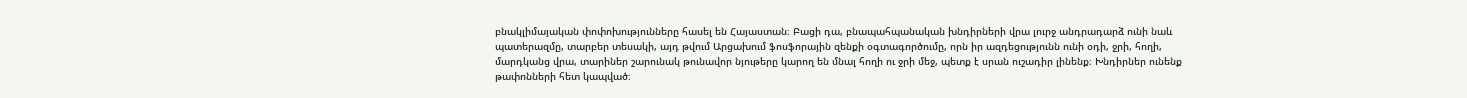բնակլիմայական փոփոխությունները հասել են Հայաստան։ Բացի դա, բնապահպանական խնդիրների վրա լուրջ անդրադարձ ունի նաև պատերազմը, տարբեր տեսակի, այդ թվում Արցախում ֆոսֆորային զենքի օգտագործումը, որն իր ազդեցությունն ունի օդի, ջրի, հողի, մարդկանց վրա, տարիներ շարունակ թունավոր նյութերը կարող են մնալ հողի ու ջրի մեջ, պետք է սրան ուշադիր լինենք։ Խնդիրներ ունենք թափոնների հետ կապված։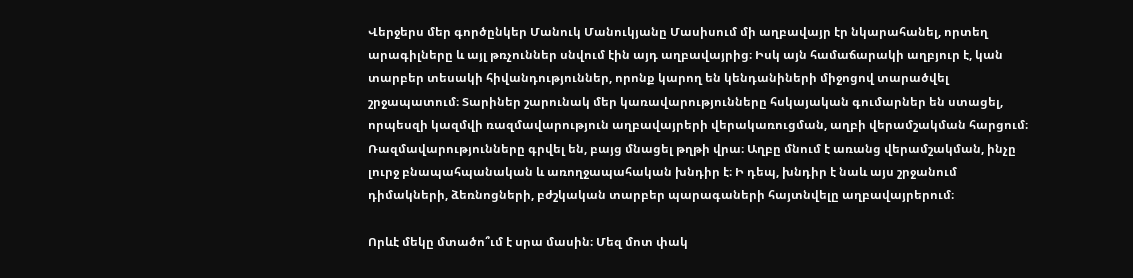Վերջերս մեր գործընկեր Մանուկ Մանուկյանը Մասիսում մի աղբավայր էր նկարահանել, որտեղ արագիլները և այլ թռչուններ սնվում էին այդ աղբավայրից։ Իսկ այն համաճարակի աղբյուր է, կան տարբեր տեսակի հիվանդություններ, որոնք կարող են կենդանիների միջոցով տարածվել շրջապատում։ Տարիներ շարունակ մեր կառավարությունները հսկայական գումարներ են ստացել, որպեսզի կազմվի ռազմավարություն աղբավայրերի վերակառուցման, աղբի վերամշակման հարցում։ Ռազմավարությունները գրվել են, բայց մնացել թղթի վրա։ Աղբը մնում է առանց վերամշակման, ինչը լուրջ բնապահպանական և առողջապահական խնդիր է։ Ի դեպ, խնդիր է նաև այս շրջանում դիմակների, ձեռնոցների, բժշկական տարբեր պարագաների հայտնվելը աղբավայրերում։

Որևէ մեկը մտածո՞ւմ է սրա մասին։ Մեզ մոտ փակ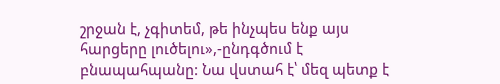շրջան է, չգիտեմ, թե ինչպես ենք այս հարցերը լուծելու»,-ընդգծում է բնապահպանը: Նա վստահ է՝ մեզ պետք է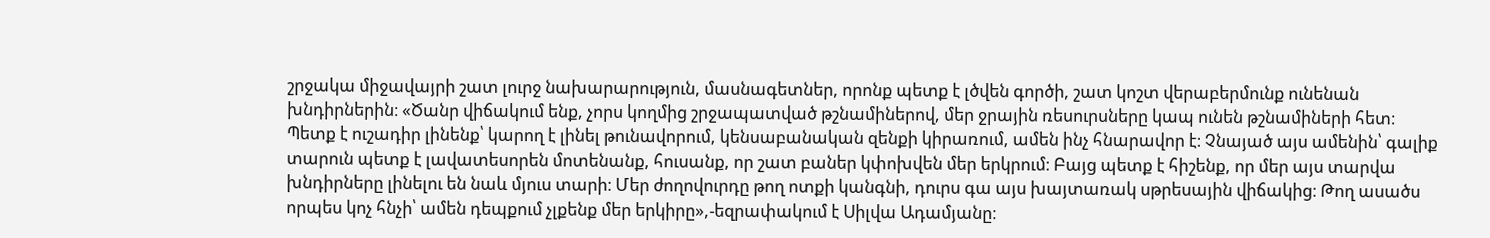շրջակա միջավայրի շատ լուրջ նախարարություն, մասնագետներ, որոնք պետք է լծվեն գործի, շատ կոշտ վերաբերմունք ունենան խնդիրներին։ «Ծանր վիճակում ենք, չորս կողմից շրջապատված թշնամիներով, մեր ջրային ռեսուրսները կապ ունեն թշնամիների հետ։ Պետք է ուշադիր լինենք՝ կարող է լինել թունավորում, կենսաբանական զենքի կիրառում, ամեն ինչ հնարավոր է։ Չնայած այս ամենին՝ գալիք տարուն պետք է լավատեսորեն մոտենանք, հուսանք, որ շատ բաներ կփոխվեն մեր երկրում։ Բայց պետք է հիշենք, որ մեր այս տարվա խնդիրները լինելու են նաև մյուս տարի։ Մեր ժողովուրդը թող ոտքի կանգնի, դուրս գա այս խայտառակ սթրեսային վիճակից։ Թող ասածս որպես կոչ հնչի՝ ամեն դեպքում չլքենք մեր երկիրը»,-եզրափակում է Սիլվա Ադամյանը։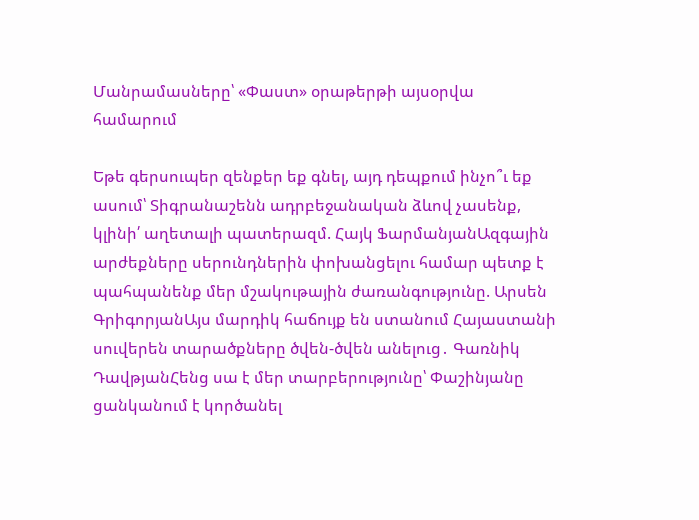Մանրամասները՝ «Փաստ» օրաթերթի այսօրվա համարում

Եթե գերսուպեր զենքեր եք գնել, այդ դեպքում ինչո՞ւ եք ասում՝ Տիգրանաշենն ադրբեջանական ձևով չասենք, կլինի՛ աղետալի պատերազմ. Հայկ ՖարմանյանԱզգային արժեքները սերունդներին փոխանցելու համար պետք է պահպանենք մեր մշակութային ժառանգությունը. Արսեն ԳրիգորյանԱյս մարդիկ հաճույք են ստանում Հայաստանի սուվերեն տարածքները ծվեն-ծվեն անելուց․ Գառնիկ ԴավթյանՀենց սա է մեր տարբերությունը՝ Փաշինյանը ցանկանում է կործանել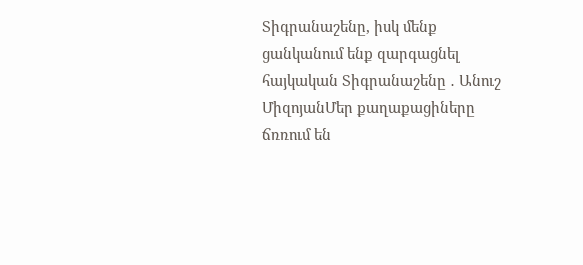Տիգրանաշենը, իսկ մենք ցանկանում ենք զարգացնել հայկական Տիգրանաշենը ․ Անուշ ՄիզոյանՄեր քաղաքացիները ճռռում են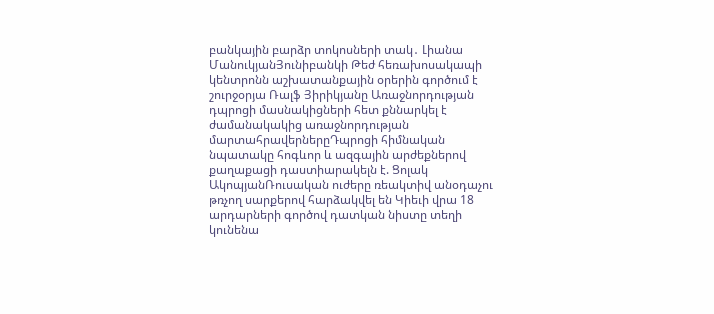բանկային բարձր տոկոսների տակ․ Լիանա ՄանուկյանՅունիբանկի Թեժ հեռախոսակապի կենտրոնն աշխատանքային օրերին գործում է շուրջօրյա Ռալֆ Յիրիկյանը Առաջնորդության դպրոցի մասնակիցների հետ քննարկել է ժամանակակից առաջնորդության մարտահրավերներըԴպրոցի հիմնական նպատակը հոգևոր և ազգային արժեքներով քաղաքացի դաստիարակելն է. Ցոլակ ԱկոպյանՌուսական ուժերը ռեակտիվ անօդաչու թռչող սարքերով հարձակվել են Կիեւի վրա 18 արդարների գործով դատկան նիստը տեղի կունենա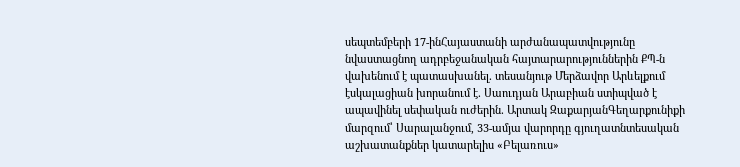սեպտեմբերի 17-ինՀայաստանի արժանապատվությունը նվաստացնող ադրբեջանական հայտարարություններին ՔՊ-ն վախենում է պատասխանել․ տեսանյութ Մերձավոր Արևելքում էսկալացիան խորանում է․ Սաուդյան Արաբիան ստիպված է ապավինել սեփական ուժերին․ Արտակ ԶաքարյանԳեղարքունիքի մարզում՝ Սարալանջում, 33-ամյա վարորդը գյուղատնտեսական աշխատանքներ կատարելիս «Բելառուս»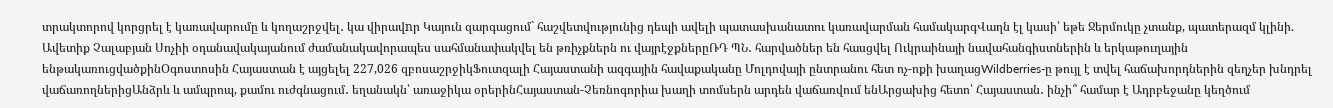տրակտորով կորցրել է կառավարումը և կողաշրջվել․ կա վիրավnր Կայուն զարգացում` հաշվետվությունից դեպի ավելի պատասխանատու կառավարման համակարգՎաղն էլ կասի՝ եթե Ջերմուկը չտանք, պատերազմ կլինի. Ավետիք Չալաբյան Սոչիի օդանավակայանում ժամանակավորապես սահմանափակվել են թռիչքներն ու վայրէջքներըՌԴ ՊՆ․ հարվածներ են հասցվել Ուկրաինայի նավահանգիստներին և երկաթուղային ենթակառուցվածքինՕգոստոսին Հայաստան է այցելել 227,026 զբոսաշրջիկՖուտզալի Հայաստանի ազգային հավաքականը Մոլդովայի ընտրանու հետ ոչ-ոքի խաղացWildberries-ը թույլ է տվել հաճախորդներին զեղչեր խնդրել վաճառողներիցԱնձրև և ամպրոպ, քամու ուժգնացում․ եղանակն՝ առաջիկա օրերինՀայաստան-Չեռնոգորիա խաղի տոմսերն արդեն վաճառվում ենԱրցախից հետո՝ Հայաստան․ ինչի՞ համար է Ադրբեջանը կեղծում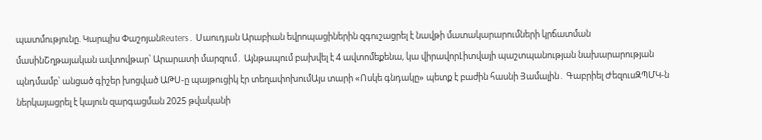պատմությունը. Կարպիս ՓաշոյանReuters․ Սաուդյան Արաբիան եվրոպացիներին զգուշացրել է նավթի մատակարարումների կրճատման մասինՇղթայական ավտովթար՝ Արարատի մարզում․ Այնթապում բախվել է 4 ավտոմեքենա, կա վիրավորԼիտվայի պաշտպանության նախարարության պնդմամբ՝ անցած գիշեր խոցված ԱԹՍ-ը պայթուցիկ էր տեղափոխումԱյս տարի «Ոսկե գնդակը» պետք է բաժին հասնի Յամալին․ Գաբրիել ԺեզուսԶՊՄԿ-ն ներկայացրել է կայուն զարգացման 2025 թվականի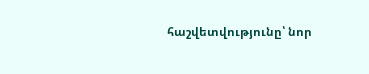հաշվետվությունը՝ նոր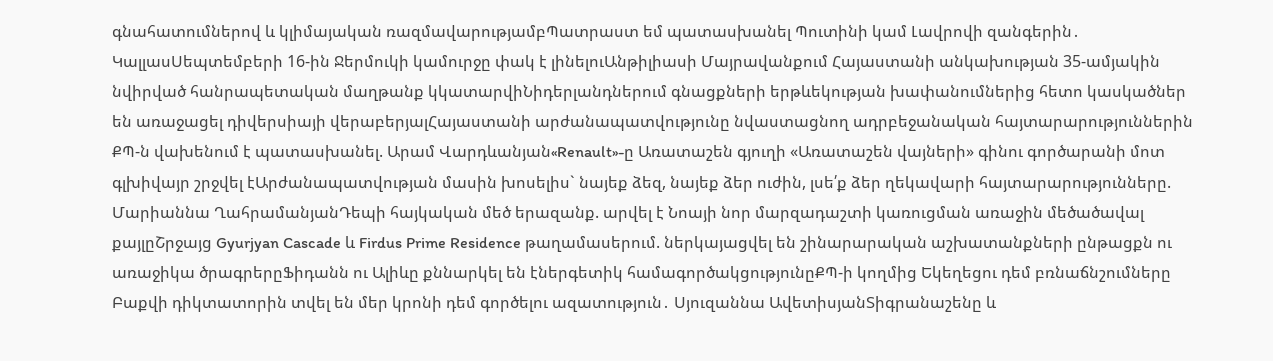գնահատումներով և կլիմայական ռազմավարությամբՊատրաստ եմ պատասխանել Պուտինի կամ Լավրովի զանգերին․ ԿալլասՍեպտեմբերի 16-ին Ջերմուկի կամուրջը փակ է լինելուԱնթիլիասի Մայրավանքում Հայաստանի անկախության 35-ամյակին նվիրված հանրապետական մաղթանք կկատարվիՆիդերլանդներում գնացքների երթևեկության խափանումներից հետո կասկածներ են առաջացել դիվերսիայի վերաբերյալՀայաստանի արժանապատվությունը նվաստացնող ադրբեջանական հայտարարություններին ՔՊ-ն վախենում է պատասխանել. Արամ Վարդևանյան«Renault»-ը Առատաշեն գյուղի «Առատաշեն վայների» գինու գործարանի մոտ գլխիվայր շրջվել էԱրժանապատվության մասին խոսելիս` նայեք ձեզ, նայեք ձեր ուժին, լսե՛ք ձեր ղեկավարի հայտարարությունները. Մարիաննա ՂահրամանյանԴեպի հայկական մեծ երազանք. արվել է Նոայի նոր մարզադաշտի կառուցման առաջին մեծածավալ քայլըՇրջայց Gyurjyan Cascade և Firdus Prime Residence թաղամասերում. ներկայացվել են շինարարական աշխատանքների ընթացքն ու առաջիկա ծրագրերըՖիդանն ու Ալիևը քննարկել են էներգետիկ համագործակցությունըՔՊ-ի կողմից Եկեղեցու դեմ բռնաճնշումները Բաքվի դիկտատորին տվել են մեր կրոնի դեմ գործելու ազատություն․ Սյուզաննա ԱվետիսյանՏիգրանաշենը և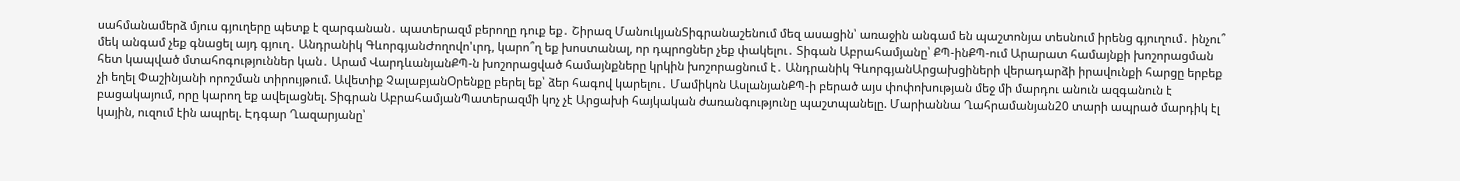սահմանամերձ մյուս գյուղերը պետք է զարգանան․ պատերազմ բերողը դուք եք․ Շիրազ ՄանուկյանՏիգրանաշենում մեզ ասացին՝ առաջին անգամ են պաշտոնյա տեսնում իրենց գյուղում․ ինչու՞ մեկ անգամ չեք գնացել այդ գյուղ․ Անդրանիկ ԳևորգյանԺողովո'ւրդ, կարո՞ղ եք խոստանալ, որ դպրոցներ չեք փակելու․ Տիգան Աբրահամյանը՝ ՔՊ-ինՔՊ-ում Արարատ համայնքի խոշորացման հետ կապված մտահոգություններ կան․ Արամ ՎարդևանյանՔՊ-ն խոշորացված համայնքները կրկին խոշորացնում է․ Անդրանիկ ԳևորգյանԱրցախցիների վերադարձի իրավունքի հարցը երբեք չի եղել Փաշինյանի որոշման տիրույթում. Ավետիք ՉալաբյանՕրենքը բերել եք՝ ձեր հագով կարելու․ Մամիկոն ԱսլանյանՔՊ-ի բերած այս փոփոխության մեջ մի մարդու անուն ազգանուն է բացակայում, որը կարող եք ավելացնել. Տիգրան ԱբրահամյանՊատերազմի կոչ չէ Արցախի հայկական ժառանգությունը պաշտպանելը. Մարիաննա Ղահրամանյան20 տարի ապրած մարդիկ էլ կային, ուզում էին ապրել. Էդգար Ղազարյանը՝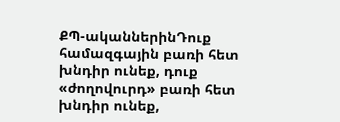ՔՊ-ականներինԴուք համազգային բառի հետ խնդիր ունեք, դուք «ժողովուրդ» բառի հետ խնդիր ունեք,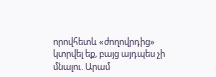որովհետև «ժողովրդից» կտրվել եք, բայց այդպես չի մնալու. Արամ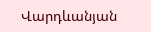Վարդևանյան